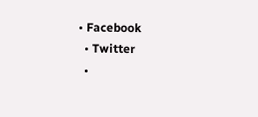• Facebook
  • Twitter
  •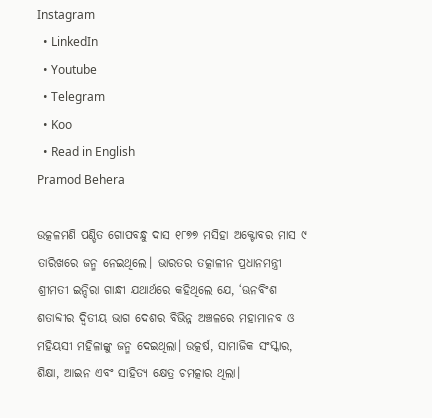Instagram
  • LinkedIn
  • Youtube
  • Telegram
  • Koo
  • Read in English
Pramod Behera

ଉତ୍କଳମଣି ପଣ୍ଡିତ ଗୋପବନ୍ଧୁ ଦାସ ୧୮୭୭ ମସିହା ଅକ୍ଟୋବର ମାସ ୯ ତାରିଖରେ ଜନ୍ମ ନେଇଥିଲେ। ଭାରତର ତତ୍କାଳୀନ ପ୍ରଧାନମନ୍ତ୍ରୀ ଶ୍ରୀମତୀ ଇନ୍ଦିରା ଗାନ୍ଧୀ ଯଥାର୍ଥରେ କହିଥିଲେ ଯେ, ‘ଊନବିଂଶ ଶତାବ୍ଦୀର ଦ୍ୱିତୀୟ ଭାଗ ଦେଶର ବିଭିନ୍ନ ଅଞ୍ଚଳରେ ମହାମାନବ ଓ ମହିୟସୀ ମହିଳାଙ୍କୁ ଜନ୍ମ ଦେଇଥିଲା। ଉତ୍କର୍ଷ, ସାମାଜିକ ସଂସ୍କାର, ଶିକ୍ଷା, ଆଇନ ଏବଂ ସାହିତ୍ୟ କ୍ଷେତ୍ର ଚମତ୍କାର ଥିଲା।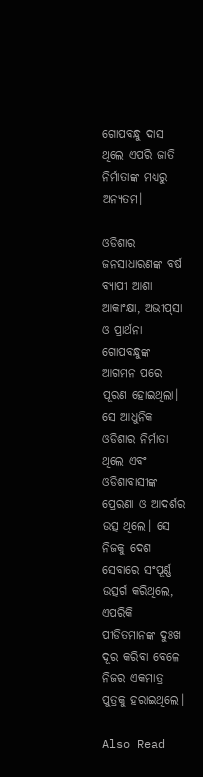ଗୋପବନ୍ଧୁ ଦାସ ଥିଲେ ଏପରି ଜାତି ନିର୍ମାତାଙ୍କ ମଧ୍ୟରୁ ଅନ୍ୟତମ।

ଓଡିଶାର ଜନସାଧାରଣଙ୍କ ବର୍ଷ ବ୍ୟାପୀ ଆଶା ଆକାଂକ୍ଷା, ଅଭୀପ୍‌ସା ଓ ପ୍ରାର୍ଥନା ଗୋପବନ୍ଧୁଙ୍କ ଆଗମନ ପରେ ପୂରଣ ହୋଇଥିଲା। ସେ ଆଧୁନିକ ଓଡିଶାର ନିର୍ମାତା ଥିଲେ ଏବଂ ଓଡିଶାବାସୀଙ୍କ ପ୍ରେରଣା ଓ ଆଦର୍ଶର ଉତ୍ସ ଥିଲେ। ସେ ନିଜକୁ ଦେଶ ସେବାରେ ସଂପୂର୍ଣ୍ଣ ଉତ୍ସର୍ଗ କରିଥିଲେ, ଏପରିକି ପୀଡିତମାନଙ୍କ ଦୁଃଖ ଦୂର କରିବା ବେଳେ ନିଜର ଏକମାତ୍ର ପୁତ୍ରକୁ ହରାଇଥିଲେ।

Also Read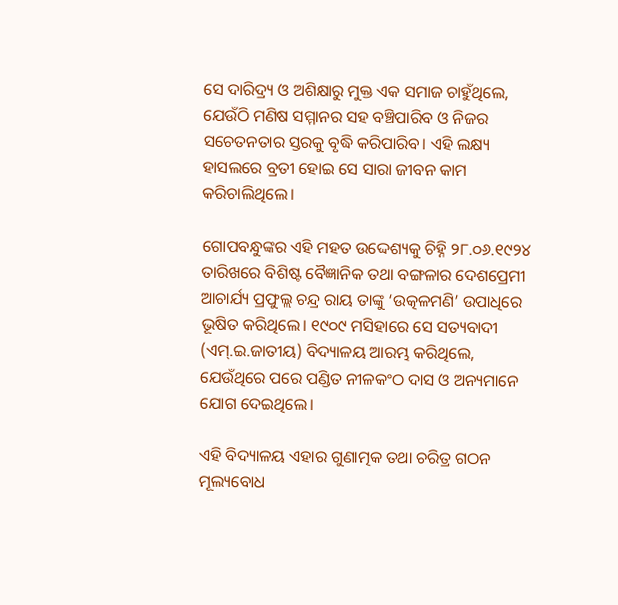ସେ ଦାରିଦ୍ର୍ୟ ଓ ଅଶିକ୍ଷାରୁ ମୁକ୍ତ ଏକ ସମାଜ ଚାହୁଁଥିଲେ, ଯେଉଁଠି ମଣିଷ ସମ୍ମାନର ସହ ବଞ୍ଚିପାରିବ ଓ ନିଜର ସଚେତନତାର ସ୍ତରକୁ ବୃଦ୍ଧି କରିପାରିବ। ଏହି ଲକ୍ଷ୍ୟ ହାସଲରେ ବ୍ରତୀ ହୋଇ ସେ ସାରା ଜୀବନ କାମ କରିଚାଲିଥିଲେ।

ଗୋପବନ୍ଧୁଙ୍କର ଏହି ମହତ ଉଦ୍ଦେଶ୍ୟକୁ ଚିହ୍ନି ୨୮.୦୬.୧୯୨୪ ତାରିଖରେ ବିଶିଷ୍ଟ ବୈଜ୍ଞାନିକ ତଥା ବଙ୍ଗଳାର ଦେଶପ୍ରେମୀ ଆଚାର୍ଯ୍ୟ ପ୍ରଫୁଲ୍ଲ ଚନ୍ଦ୍ର ରାୟ ତାଙ୍କୁ ‘ଉତ୍କଳମଣି’ ଉପାଧିରେ ଭୂଷିତ କରିଥିଲେ। ୧୯୦୯ ମସିହାରେ ସେ ସତ୍ୟବାଦୀ (ଏମ୍.ଇ.ଜାତୀୟ) ବିଦ୍ୟାଳୟ ଆରମ୍ଭ କରିଥିଲେ, ଯେଉଁଥିରେ ପରେ ପଣ୍ଡିତ ନୀଳକଂଠ ଦାସ ଓ ଅନ୍ୟମାନେ ଯୋଗ ଦେଇଥିଲେ।

ଏହି ବିଦ୍ୟାଳୟ ଏହାର ଗୁଣାତ୍ମକ ତଥା ଚରିତ୍ର ଗଠନ ମୂଲ୍ୟବୋଧ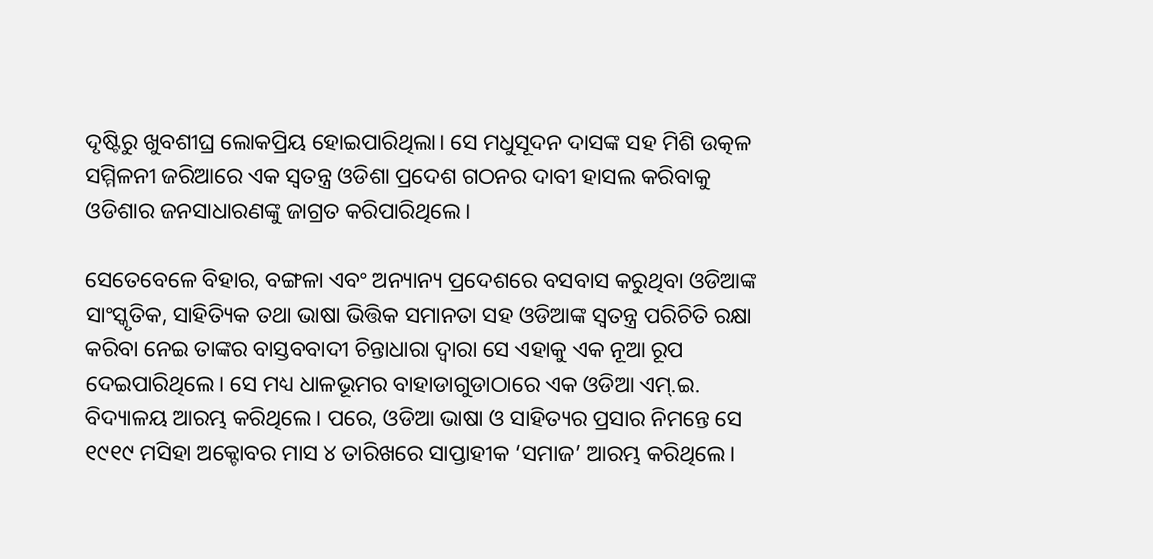ଦୃଷ୍ଟିରୁ ଖୁବଶୀଘ୍ର ଲୋକପ୍ରିୟ ହୋଇପାରିଥିଲା। ସେ ମଧୁସୂଦନ ଦାସଙ୍କ ସହ ମିଶି ଉତ୍କଳ ସମ୍ମିଳନୀ ଜରିଆରେ ଏକ ସ୍ୱତନ୍ତ୍ର ଓଡିଶା ପ୍ରଦେଶ ଗଠନର ଦାବୀ ହାସଲ କରିବାକୁ ଓଡିଶାର ଜନସାଧାରଣଙ୍କୁ ଜାଗ୍ରତ କରିପାରିଥିଲେ।

ସେତେବେଳେ ବିହାର, ବଙ୍ଗଳା ଏବଂ ଅନ୍ୟାନ୍ୟ ପ୍ରଦେଶରେ ବସବାସ କରୁଥିବା ଓଡିଆଙ୍କ ସାଂସ୍କୃତିକ, ସାହିତ୍ୟିକ ତଥା ଭାଷା ଭିତ୍ତିକ ସମାନତା ସହ ଓଡିଆଙ୍କ ସ୍ୱତନ୍ତ୍ର ପରିଚିତି ରକ୍ଷା କରିବା ନେଇ ତାଙ୍କର ବାସ୍ତବବାଦୀ ଚିନ୍ତାଧାରା ଦ୍ୱାରା ସେ ଏହାକୁ ଏକ ନୂଆ ରୂପ ଦେଇପାରିଥିଲେ। ସେ ମଧ୍ୟ ଧାଳଭୂମର ବାହାଡାଗୁଡାଠାରେ ଏକ ଓଡିଆ ଏମ୍.ଇ. ବିଦ୍ୟାଳୟ ଆରମ୍ଭ କରିଥିଲେ। ପରେ, ଓଡିଆ ଭାଷା ଓ ସାହିତ୍ୟର ପ୍ରସାର ନିମନ୍ତେ ସେ ୧୯୧୯ ମସିହା ଅକ୍ଟୋବର ମାସ ୪ ତାରିଖରେ ସାପ୍ତାହୀକ ‘ସମାଜ’ ଆରମ୍ଭ କରିଥିଲେ।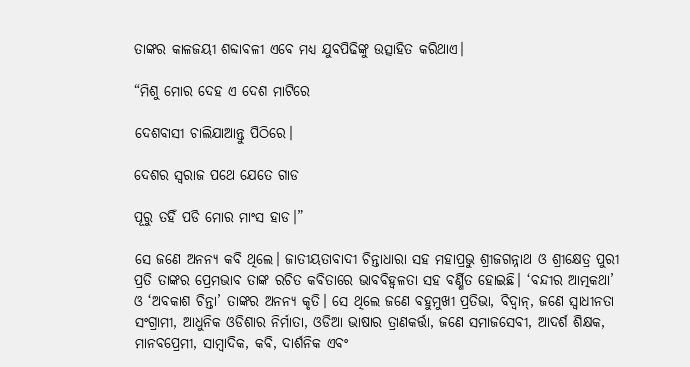ତାଙ୍କର କାଳଜୟୀ ଶବ୍ଦାବଳୀ ଏବେ ମଧ୍ୟ ଯୁବପିଢିଙ୍କୁ ଉତ୍ସାହିତ କରିଥାଏ।

“ମିଶୁ ମୋର ଦେହ ଏ ଦେଶ ମାଟିରେ

ଦେଶବାସୀ ଚାଲିଯାଆନ୍ତୁ ପିଠିରେ।

ଦେଶର ସ୍ୱରାଜ ପଥେ ଯେତେ ଗାଡ

ପୂରୁ ତହିଁ ପଡି ମୋର ମାଂସ ହାଡ।”

ସେ ଜଣେ ଅନନ୍ୟ କବି ଥିଲେ। ଜାତୀୟତାବାଦୀ ଚିନ୍ତାଧାରା ସହ ମହାପ୍ରଭୁ ଶ୍ରୀଜଗନ୍ନାଥ ଓ ଶ୍ରୀକ୍ଷେତ୍ର ପୁରୀ ପ୍ରତି ତାଙ୍କର ପ୍ରେମଭାବ ତାଙ୍କ ରଚିତ କବିତାରେ ଭାବବିହ୍ୱଳତା ସହ ବର୍ଣ୍ଣିତ ହୋଇଛି। ‘ବନ୍ଦୀର ଆତ୍ମକଥା’ ଓ ‘ଅବକାଶ ଚିନ୍ତା’ ତାଙ୍କର ଅନନ୍ୟ କୃତି। ସେ ଥିଲେ ଜଣେ ବହୁମୁଖୀ ପ୍ରତିଭା, ବିଦ୍ୱାନ୍, ଜଣେ ସ୍ୱାଧୀନତା ସଂଗ୍ରାମୀ, ଆଧୁନିକ ଓଡିଶାର ନିର୍ମାତା, ଓଡିଆ ଭାଷାର ତ୍ରାଣକର୍ତ୍ତା, ଜଣେ ସମାଜସେବୀ, ଆଦର୍ଶ ଶିକ୍ଷକ, ମାନବପ୍ରେମୀ, ସାମ୍ବାଦିକ, କବି, ଦାର୍ଶନିକ ଏବଂ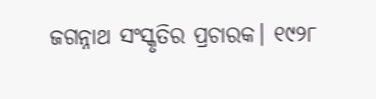ଜଗନ୍ନାଥ ସଂସ୍କୃତିର ପ୍ରଚାରକ। ୧୯୨୮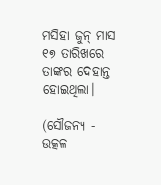ମସିହା ଜୁନ୍ ମାସ ୧୭ ତାରିଖରେ ତାଙ୍କର ଦେହାନ୍ତ ହୋଇଥିଲା।

(ସୌଜନ୍ୟ - ଉତ୍କଳ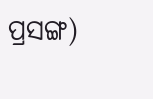ପ୍ରସଙ୍ଗ)